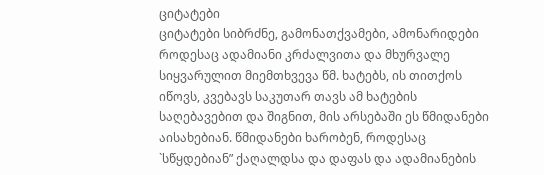ციტატები
ციტატები სიბრძნე, გამონათქვამები, ამონარიდები
როდესაც ადამიანი კრძალვითა და მხურვალე სიყვარულით მიემთხვევა წმ. ხატებს, ის თითქოს იწოვს, კვებავს საკუთარ თავს ამ ხატების საღებავებით და შიგნით, მის არსებაში ეს წმიდანები აისახებიან. წმიდანები ხარობენ, როდესაც `სწყდებიან” ქაღალდსა და დაფას და ადამიანების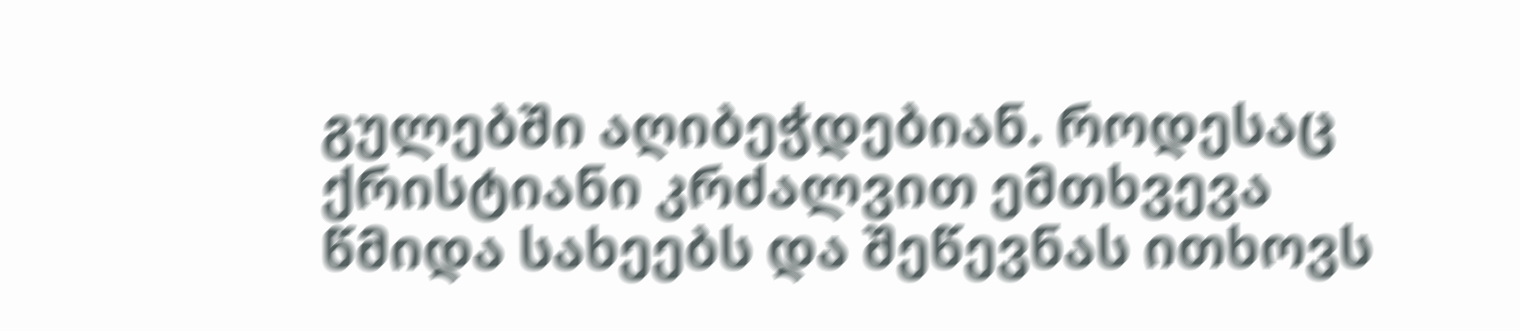გულებში აღიბეჭდებიან. როდესაც ქრისტიანი კრძალვით ემთხვევა წმიდა სახეებს და შეწევნას ითხოვს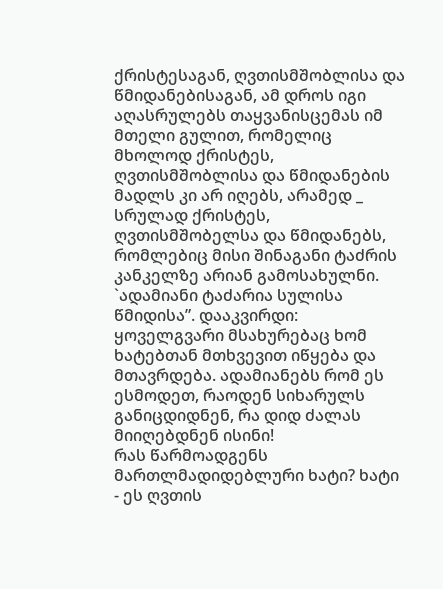ქრისტესაგან, ღვთისმშობლისა და წმიდანებისაგან, ამ დროს იგი აღასრულებს თაყვანისცემას იმ მთელი გულით, რომელიც მხოლოდ ქრისტეს, ღვთისმშობლისა და წმიდანების მადლს კი არ იღებს, არამედ _ სრულად ქრისტეს, ღვთისმშობელსა და წმიდანებს, რომლებიც მისი შინაგანი ტაძრის კანკელზე არიან გამოსახულნი. `ადამიანი ტაძარია სულისა წმიდისა”. დააკვირდი: ყოველგვარი მსახურებაც ხომ ხატებთან მთხვევით იწყება და მთავრდება. ადამიანებს რომ ეს ესმოდეთ, რაოდენ სიხარულს განიცდიდნენ, რა დიდ ძალას მიიღებდნენ ისინი!
რას წარმოადგენს მართლმადიდებლური ხატი? ხატი - ეს ღვთის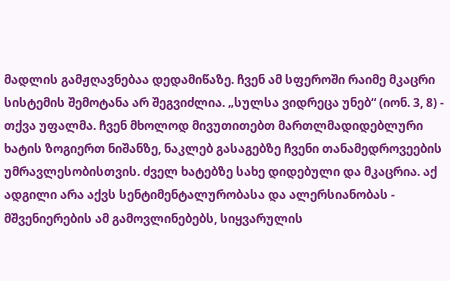მადლის გამჟღავნებაა დედამიწაზე. ჩვენ ამ სფეროში რაიმე მკაცრი სისტემის შემოტანა არ შეგვიძლია. „სულსა ვიდრეცა უნებ“ (იონ. 3, 8) - თქვა უფალმა. ჩვენ მხოლოდ მივუთითებთ მართლმადიდებლური ხატის ზოგიერთ ნიშანზე, ნაკლებ გასაგებზე ჩვენი თანამედროვეების უმრავლესობისთვის. ძველ ხატებზე სახე დიდებული და მკაცრია. აქ ადგილი არა აქვს სენტიმენტალურობასა და ალერსიანობას - მშვენიერების ამ გამოვლინებებს, სიყვარულის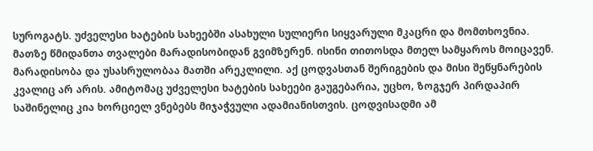სუროგატს. უძველესი ხატების სახეებში ასახული სულიერი სიყვარული მკაცრი და მომთხოვნია. მათზე წმიდანთა თვალები მარადისობიდან გვიმზერენ. ისინი თითოსდა მთელ სამყაროს მოიცავენ. მარადისობა და უსასრულობაა მათში არეკლილი. აქ ცოდვასთან შერიგების და მისი შეწყნარების კვალიც არ არის. ამიტომაც უძველესი ხატების სახეები გაუგებარია, უცხო, ზოგჯერ პირდაპირ საშინელიც კია ხორციელ ვნებებს მიჯაჭვული ადამიანისთვის. ცოდვისადმი ამ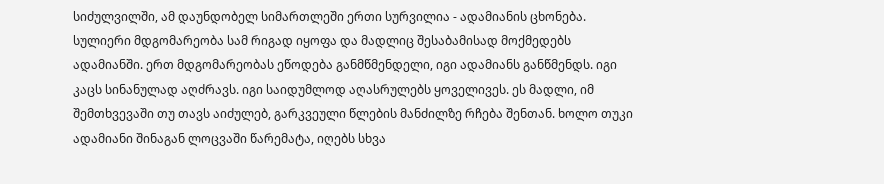სიძულვილში, ამ დაუნდობელ სიმართლეში ერთი სურვილია - ადამიანის ცხონება.
სულიერი მდგომარეობა სამ რიგად იყოფა და მადლიც შესაბამისად მოქმედებს ადამიანში. ერთ მდგომარეობას ეწოდება განმწმენდელი, იგი ადამიანს განწმენდს. იგი კაცს სინანულად აღძრავს. იგი საიდუმლოდ აღასრულებს ყოველივეს. ეს მადლი, იმ შემთხვევაში თუ თავს აიძულებ, გარკვეული წლების მანძილზე რჩება შენთან. ხოლო თუკი ადამიანი შინაგან ლოცვაში წარემატა, იღებს სხვა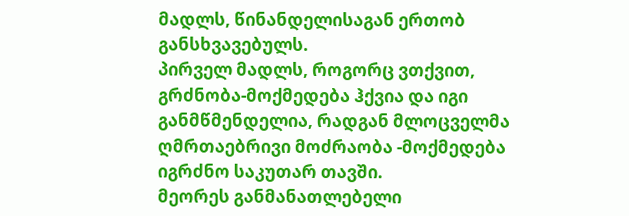მადლს, წინანდელისაგან ერთობ განსხვავებულს.
პირველ მადლს, როგორც ვთქვით, გრძნობა-მოქმედება ჰქვია და იგი განმწმენდელია, რადგან მლოცველმა ღმრთაებრივი მოძრაობა -მოქმედება იგრძნო საკუთარ თავში.
მეორეს განმანათლებელი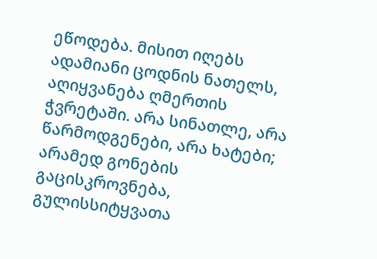ეწოდება. მისით იღებს ადამიანი ცოდნის ნათელს, აღიყვანება ღმერთის ჭვრეტაში. არა სინათლე, არა წარმოდგენები, არა ხატები; არამედ გონების გაცისკროვნება, გულისსიტყვათა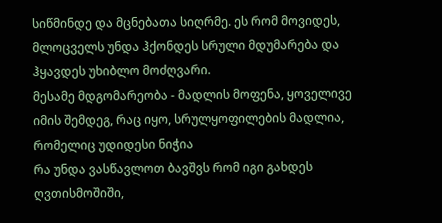სიწმინდე და მცნებათა სიღრმე. ეს რომ მოვიდეს, მლოცველს უნდა ჰქონდეს სრული მდუმარება და ჰყავდეს უხიბლო მოძღვარი.
მესამე მდგომარეობა - მადლის მოფენა, ყოველივე იმის შემდეგ, რაც იყო, სრულყოფილების მადლია, რომელიც უდიდესი ნიჭია
რა უნდა ვასწავლოთ ბავშვს რომ იგი გახდეს ღვთისმოშიში,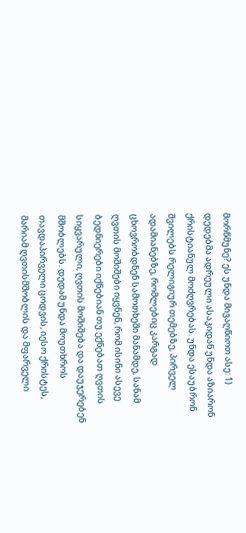მორწმუნე? ეს უნდა მივაღწიოთ ასე: 1) დედებმა ადრეული ასაკიდან უნდა აზიარონ ქრისტიანულ მოძღვრებას. უნდა ესაუბრონ შვილებს რელიგიურ თემებზე, პირველ ადამიანებზე, რომლებიც კარგად ცხოვრობდნენ სამოთხეში მანამდე, სანამ ღვთის მოშიშები იყვნენ, რომ ისინი ასევე ბედნიერები იქნებიან თუ ექნებათ ღვთის სიყვარული, ღვთის მოშიშება და დაუჯერებენ მშობლებს. დედამ უნდა მოუთხროს თავდაპირველი ცოდვის, იესო ქრისტეს, მარიამ ღვთისმშობლის და მფარველი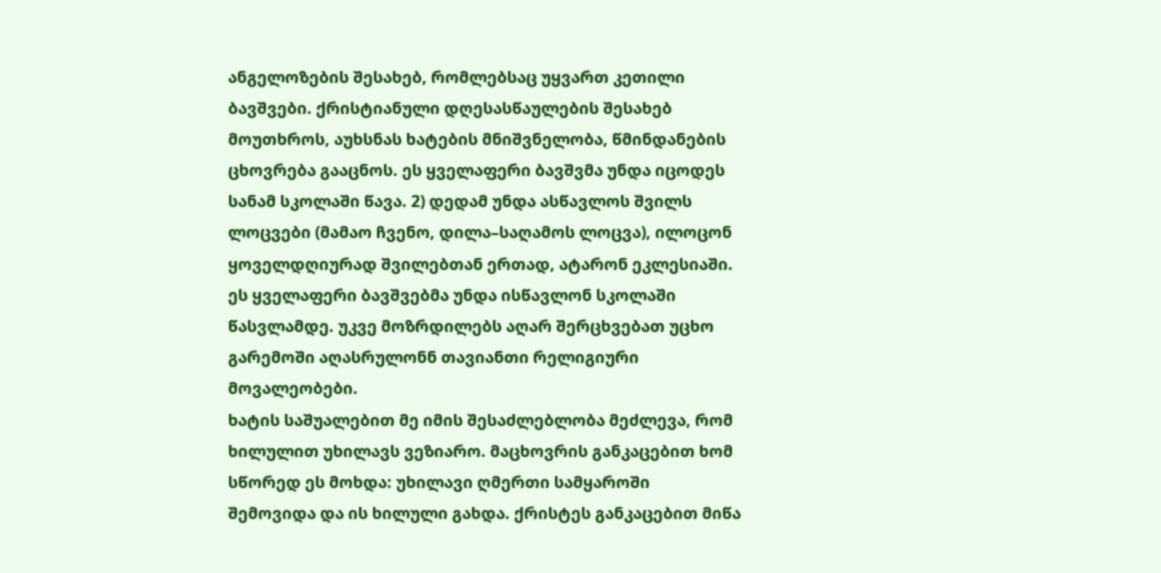ანგელოზების შესახებ, რომლებსაც უყვართ კეთილი ბავშვები. ქრისტიანული დღესასწაულების შესახებ მოუთხროს, აუხსნას ხატების მნიშვნელობა, წმინდანების ცხოვრება გააცნოს. ეს ყველაფერი ბავშვმა უნდა იცოდეს სანამ სკოლაში წავა. 2) დედამ უნდა ასწავლოს შვილს ლოცვები (მამაო ჩვენო, დილა–საღამოს ლოცვა), ილოცონ ყოველდღიურად შვილებთან ერთად, ატარონ ეკლესიაში. ეს ყველაფერი ბავშვებმა უნდა ისწავლონ სკოლაში წასვლამდე. უკვე მოზრდილებს აღარ შერცხვებათ უცხო გარემოში აღასრულონნ თავიანთი რელიგიური მოვალეობები.
ხატის საშუალებით მე იმის შესაძლებლობა მეძლევა, რომ ხილულით უხილავს ვეზიარო. მაცხოვრის განკაცებით ხომ სწორედ ეს მოხდა: უხილავი ღმერთი სამყაროში შემოვიდა და ის ხილული გახდა. ქრისტეს განკაცებით მიწა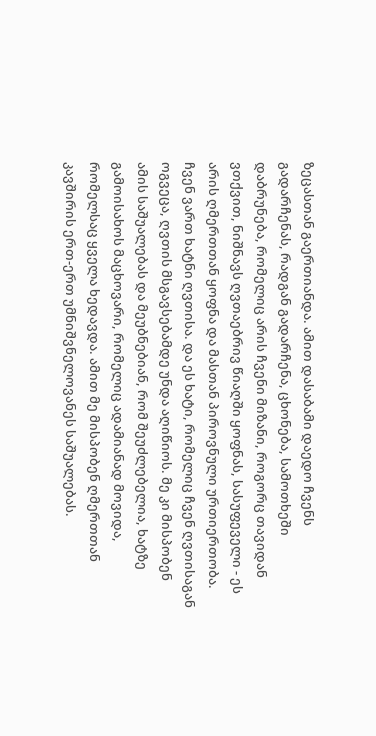ზეცასთან გაერთიანდა. ამით დასაბამი დაედო ჩვენს გადარჩენას, რადგან გადარჩენა, ცხონება, სამოთხეში დაბრუნება, რომელიც არის ჩვენი მიზანი, როგორც თავიდან ვთქვით, ნიშნავს ღვთაებრივ წიაღში ყოფნას, სასუფეველი - ეს არის ღმერთთან ყოფნა და მასთან პიროვნული ურთიერთობა. ჩვენ ვართ ხატნი ღვთისა. და ეს ხატი, რომელიც ჩვენ ღვთისაგან ოგვეცა, ღვთის მსგავსებამდე უნდა აღიწიოს. მე კი მისპობენ ამის საშუალებას და მეუბნებიან, რომ შეუძლებელია, ხატზე გამოისახოს მაცხოვარი, რომელიც ადამიანად მოვიდა, რომელსაც ყველა ხედავდა. ამით მე მისპობენ ღმერთთან კავშირის ერთ-ერთ უმნიშვნელოვანეს საშუალებას.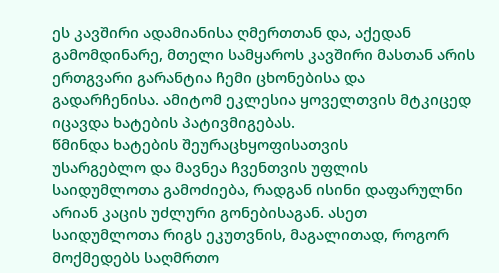ეს კავშირი ადამიანისა ღმერთთან და, აქედან გამომდინარე, მთელი სამყაროს კავშირი მასთან არის ერთგვარი გარანტია ჩემი ცხონებისა და გადარჩენისა. ამიტომ ეკლესია ყოველთვის მტკიცედ იცავდა ხატების პატივმიგებას.
წმინდა ხატების შეურაცხყოფისათვის
უსარგებლო და მავნეა ჩვენთვის უფლის საიდუმლოთა გამოძიება, რადგან ისინი დაფარულნი არიან კაცის უძლური გონებისაგან. ასეთ საიდუმლოთა რიგს ეკუთვნის, მაგალითად, როგორ მოქმედებს საღმრთო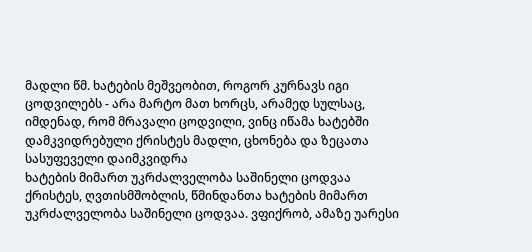მადლი წმ. ხატების მეშვეობით, როგორ კურნავს იგი ცოდვილებს - არა მარტო მათ ხორცს, არამედ სულსაც, იმდენად, რომ მრავალი ცოდვილი, ვინც იწამა ხატებში დამკვიდრებული ქრისტეს მადლი, ცხონება და ზეცათა სასუფეველი დაიმკვიდრა
ხატების მიმართ უკრძალველობა საშინელი ცოდვაა
ქრისტეს, ღვთისმშობლის, წმინდანთა ხატების მიმართ უკრძალველობა საშინელი ცოდვაა. ვფიქრობ, ამაზე უარესი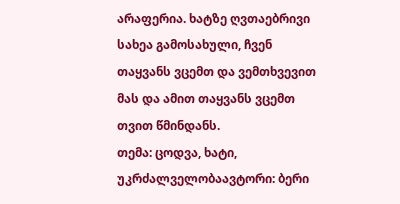არაფერია. ხატზე ღვთაებრივი სახეა გამოსახული, ჩვენ თაყვანს ვცემთ და ვემთხვევით მას და ამით თაყვანს ვცემთ თვით წმინდანს.
თემა: ცოდვა, ხატი, უკრძალველობაავტორი: ბერი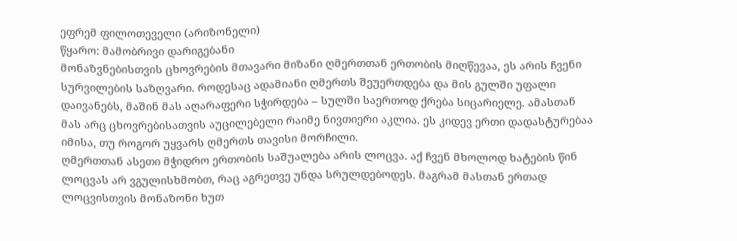ეფრემ ფილოთეველი (არიზონელი)
წყარო: მამობრივი დარიგებანი
მონაზვნებისთვის ცხოვრების მთავარი მიზანი ღმერთთან ერთობის მიღწევაა, ეს არის ჩვენი სურვილების საზღვარი. როდესაც ადამიანი ღმერთს შეუერთდება და მის გულში უფალი დაივანებს, მაშინ მას აღარაფერი სჭირდება – სულში საერთოდ ქრება სიცარიელე. ამასთან მას არც ცხოვრებისათვის აუცილებელი რაიმე ნივთიერი აკლია. ეს კიდევ ერთი დადასტურებაა იმისა, თუ როგორ უყვარს ღმერთს თავისი მორჩილი.
ღმერთთან ასეთი მჭიდრო ერთობის საშუალება არის ლოცვა. აქ ჩვენ მხოლოდ ხატების წინ ლოცვას არ ვგულისხმობთ, რაც აგრეთვე უნდა სრულდებოდეს. მაგრამ მასთან ერთად ლოცვისთვის მონაზონი ხუთ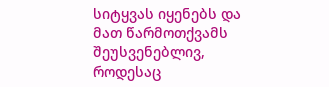სიტყვას იყენებს და მათ წარმოთქვამს შეუსვენებლივ, როდესაც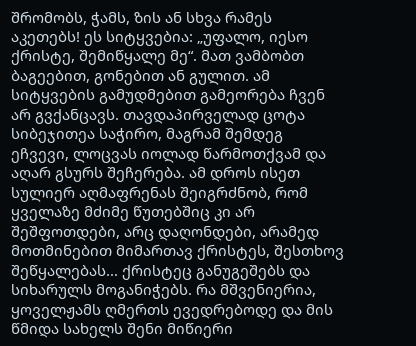შრომობს, ჭამს, ზის ან სხვა რამეს აკეთებს! ეს სიტყვებია: „უფალო, იესო ქრისტე, შემიწყალე მე“. მათ ვამბობთ ბაგეებით, გონებით ან გულით. ამ სიტყვების გამუდმებით გამეორება ჩვენ არ გვქანცავს. თავდაპირველად ცოტა სიბეჯითეა საჭირო, მაგრამ შემდეგ ეჩვევი, ლოცვას იოლად წარმოთქვამ და აღარ გსურს შეჩერება. ამ დროს ისეთ სულიერ აღმაფრენას შეიგრძნობ, რომ ყველაზე მძიმე წუთებშიც კი არ შეშფოთდები, არც დაღონდები, არამედ მოთმინებით მიმართავ ქრისტეს, შესთხოვ შეწყალებას... ქრისტეც განუგეშებს და სიხარულს მოგანიჭებს. რა მშვენიერია, ყოველჟამს ღმერთს ევედრებოდე და მის წმიდა სახელს შენი მიწიერი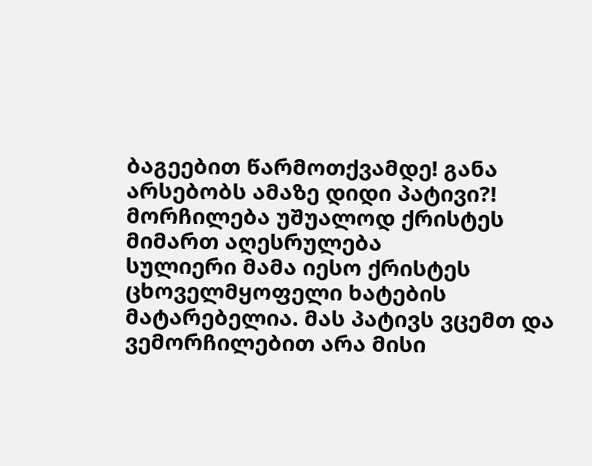ბაგეებით წარმოთქვამდე! განა არსებობს ამაზე დიდი პატივი?!
მორჩილება უშუალოდ ქრისტეს მიმართ აღესრულება
სულიერი მამა იესო ქრისტეს ცხოველმყოფელი ხატების მატარებელია. მას პატივს ვცემთ და ვემორჩილებით არა მისი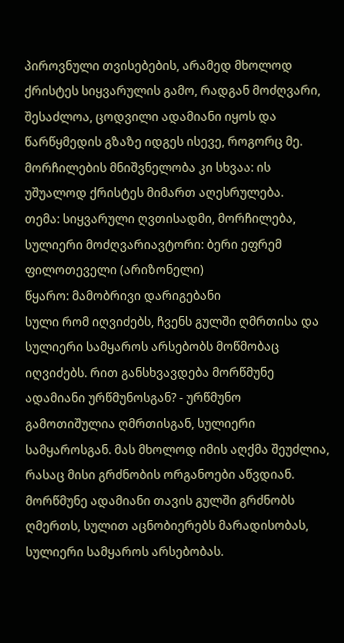პიროვნული თვისებების, არამედ მხოლოდ ქრისტეს სიყვარულის გამო, რადგან მოძღვარი, შესაძლოა, ცოდვილი ადამიანი იყოს და წარწყმედის გზაზე იდგეს ისევე, როგორც მე. მორჩილების მნიშვნელობა კი სხვაა: ის უშუალოდ ქრისტეს მიმართ აღესრულება.
თემა: სიყვარული ღვთისადმი, მორჩილება, სულიერი მოძღვარიავტორი: ბერი ეფრემ ფილოთეველი (არიზონელი)
წყარო: მამობრივი დარიგებანი
სული რომ იღვიძებს, ჩვენს გულში ღმრთისა და სულიერი სამყაროს არსებობს მოწმობაც იღვიძებს. რით განსხვავდება მორწმუნე ადამიანი ურწმუნოსგან? - ურწმუნო გამოთიშულია ღმრთისგან, სულიერი სამყაროსგან. მას მხოლოდ იმის აღქმა შეუძლია, რასაც მისი გრძნობის ორგანოები აწვდიან. მორწმუნე ადამიანი თავის გულში გრძნობს ღმერთს, სულით აცნობიერებს მარადისობას, სულიერი სამყაროს არსებობას.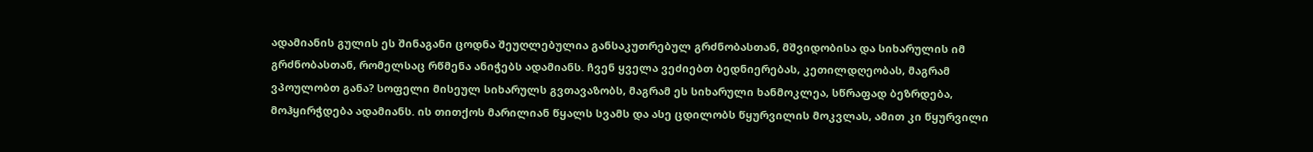ადამიანის გულის ეს შინაგანი ცოდნა შეუღლებულია განსაკუთრებულ გრძნობასთან, მშვიდობისა და სიხარულის იმ გრძნობასთან, რომელსაც რწმენა ანიჭებს ადამიანს. ჩვენ ყველა ვეძიებთ ბედნიერებას, კეთილდღეობას, მაგრამ ვპოულობთ განა? სოფელი მისეულ სიხარულს გვთავაზობს, მაგრამ ეს სიხარული ხანმოკლეა, სწრაფად ბეზრდება, მოჰყირჭდება ადამიანს. ის თითქოს მარილიან წყალს სვამს და ასე ცდილობს წყურვილის მოკვლას, ამით კი წყურვილი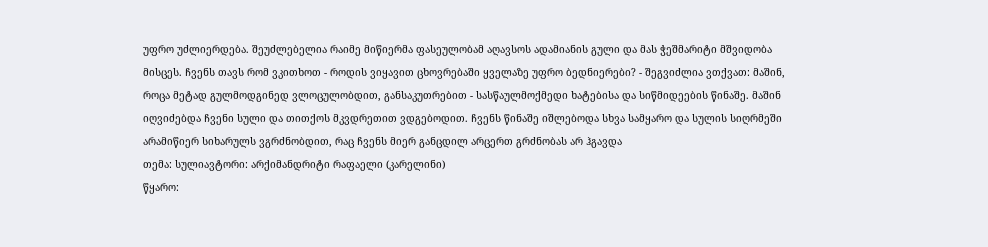უფრო უძლიერდება. შეუძლებელია რაიმე მიწიერმა ფასეულობამ აღავსოს ადამიანის გული და მას ჭეშმარიტი მშვიდობა მისცეს. ჩვენს თავს რომ ვკითხოთ - როდის ვიყავით ცხოვრებაში ყველაზე უფრო ბედნიერები? - შეგვიძლია ვთქვათ: მაშინ, როცა მეტად გულმოდგინედ ვლოცულობდით, განსაკუთრებით - სასწაულმოქმედი ხატებისა და სიწმიდეების წინაშე. მაშინ იღვიძებდა ჩვენი სული და თითქოს მკვდრეთით ვდგებოდით. ჩვენს წინაშე იშლებოდა სხვა სამყარო და სულის სიღრმეში არამიწიერ სიხარულს ვგრძნობდით, რაც ჩვენს მიერ განცდილ არცერთ გრძნობას არ ჰგავდა
თემა: სულიავტორი: არქიმანდრიტი რაფაელი (კარელინი)
წყარო: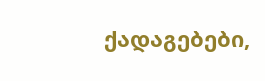ქადაგებები,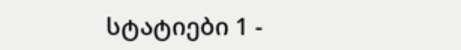სტატიები 1 -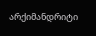არქიმანდრიტი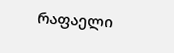რაფაელი